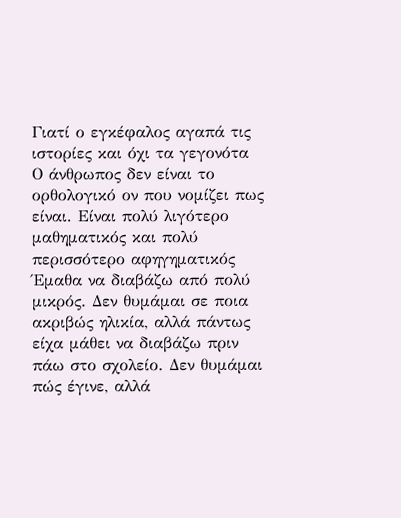Γιατί ο εγκέφαλος αγαπά τις ιστορίες και όχι τα γεγονότα
Ο άνθρωπος δεν είναι το ορθολογικό ον που νομίζει πως είναι. Είναι πολύ λιγότερο μαθηματικός και πολύ περισσότερο αφηγηματικός
Έμαθα να διαβάζω από πολύ μικρός. Δεν θυμάμαι σε ποια ακριβώς ηλικία, αλλά πάντως είχα μάθει να διαβάζω πριν πάω στο σχολείο. Δεν θυμάμαι πώς έγινε, αλλά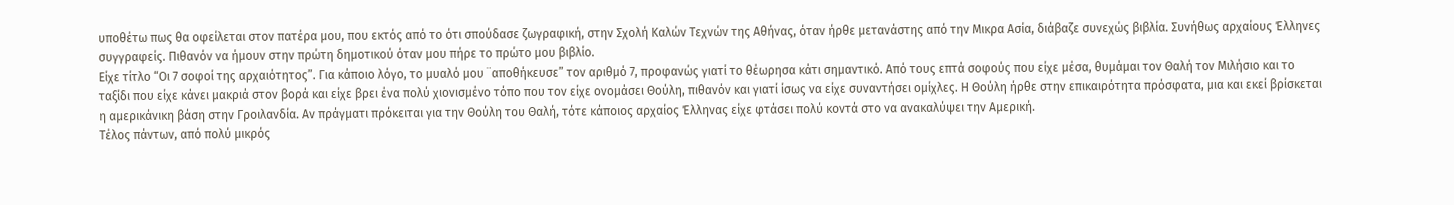υποθέτω πως θα οφείλεται στον πατέρα μου, που εκτός από το ότι σπούδασε ζωγραφική, στην Σχολή Καλών Τεχνών της Αθήνας, όταν ήρθε μετανάστης από την Μικρα Ασία, διάβαζε συνεχώς βιβλία. Συνήθως αρχαίους Έλληνες συγγραφείς. Πιθανόν να ήμουν στην πρώτη δημοτικού όταν μου πήρε το πρώτο μου βιβλίο.
Είχε τίτλο “Οι 7 σοφοί της αρχαιότητος”. Για κάποιο λόγο, το μυαλό μου ¨αποθήκευσε” τον αριθμό 7, προφανώς γιατί το θέωρησα κάτι σημαντικό. Από τους επτά σοφούς που είχε μέσα, θυμάμαι τον Θαλή τον Μιλήσιο και το ταξίδι που είχε κάνει μακριά στον βορά και είχε βρει ένα πολύ χιονισμένο τόπο που τον είχε ονομάσει Θούλη, πιθανόν και γιατί ίσως να είχε συναντήσει ομίχλες. Η Θούλη ήρθε στην επικαιρότητα πρόσφατα, μια και εκεί βρίσκεται η αμερικάνικη βάση στην Γροιλανδία. Αν πράγματι πρόκειται για την Θούλη του Θαλή, τότε κάποιος αρχαίος Έλληνας είχε φτάσει πολύ κοντά στο να ανακαλύψει την Αμερική.
Τέλος πάντων, από πολύ μικρός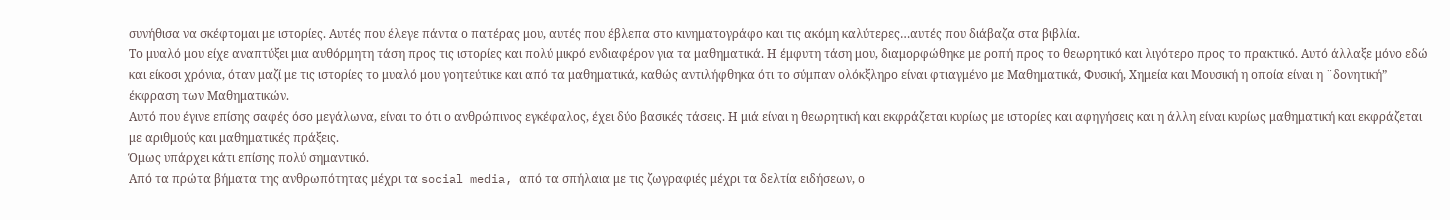συνήθισα να σκέφτομαι με ιστορίες. Αυτές που έλεγε πάντα ο πατέρας μου, αυτές που έβλεπα στο κινηματογράφο και τις ακόμη καλύτερες…αυτές που διάβαζα στα βιβλία.
Το μυαλό μου είχε αναπτύξει μια αυθόρμητη τάση προς τις ιστορίες και πολύ μικρό ενδιαφέρον για τα μαθηματικά. Η έμφυτη τάση μου, διαμορφώθηκε με ροπή προς το θεωρητικό και λιγότερο προς το πρακτικό. Αυτό άλλαξε μόνο εδώ και είκοσι χρόνια, όταν μαζί με τις ιστορίες το μυαλό μου γοητεύτικε και από τα μαθηματικά, καθώς αντιλήφθηκα ότι το σύμπαν ολόκξληρο είναι φτιαγμένο με Μαθηματικά, Φυσική, Χημεία και Μουσική η οποία είναι η ¨δονητική” έκφραση των Μαθηματικών.
Αυτό που έγινε επίσης σαφές όσο μεγάλωνα, είναι το ότι ο ανθρώπινος εγκέφαλος, έχει δύο βασικές τάσεις. Η μιά είναι η θεωρητική και εκφράζεται κυρίως με ιστορίες και αφηγήσεις και η άλλη είναι κυρίως μαθηματική και εκφράζεται με αριθμούς και μαθηματικές πράξεις.
Όμως υπάρχει κάτι επίσης πολύ σημαντικό.
Από τα πρώτα βήματα της ανθρωπότητας μέχρι τα social media, από τα σπήλαια με τις ζωγραφιές μέχρι τα δελτία ειδήσεων, ο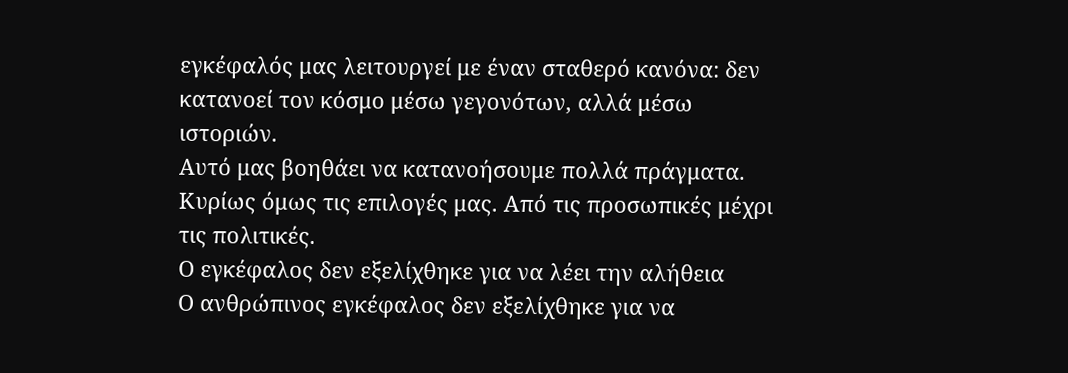εγκέφαλός μας λειτουργεί με έναν σταθερό κανόνα: δεν κατανοεί τον κόσμο μέσω γεγονότων, αλλά μέσω ιστοριών.
Αυτό μας βοηθάει να κατανοήσουμε πολλά πράγματα. Κυρίως όμως τις επιλογές μας. Από τις προσωπικές μέχρι τις πολιτικές.
Ο εγκέφαλος δεν εξελίχθηκε για να λέει την αλήθεια
Ο ανθρώπινος εγκέφαλος δεν εξελίχθηκε για να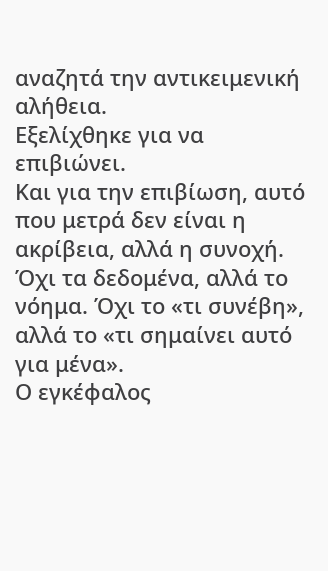αναζητά την αντικειμενική αλήθεια.
Εξελίχθηκε για να επιβιώνει.
Και για την επιβίωση, αυτό που μετρά δεν είναι η ακρίβεια, αλλά η συνοχή. Όχι τα δεδομένα, αλλά το νόημα. Όχι το «τι συνέβη», αλλά το «τι σημαίνει αυτό για μένα».
Ο εγκέφαλος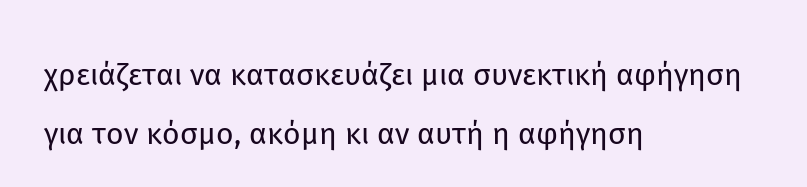χρειάζεται να κατασκευάζει μια συνεκτική αφήγηση για τον κόσμο, ακόμη κι αν αυτή η αφήγηση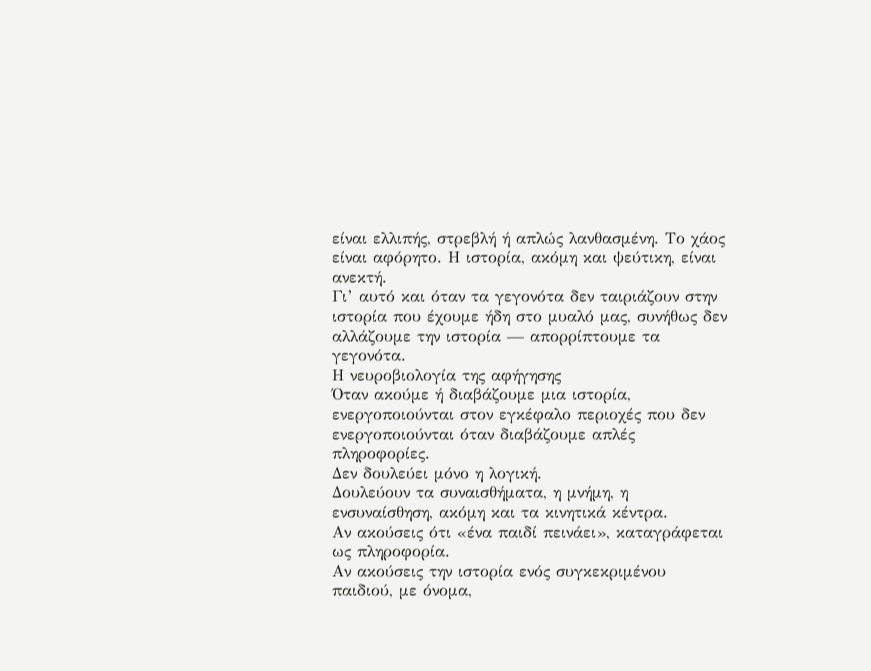είναι ελλιπής, στρεβλή ή απλώς λανθασμένη. Το χάος είναι αφόρητο. Η ιστορία, ακόμη και ψεύτικη, είναι ανεκτή.
Γι’ αυτό και όταν τα γεγονότα δεν ταιριάζουν στην ιστορία που έχουμε ήδη στο μυαλό μας, συνήθως δεν αλλάζουμε την ιστορία — απορρίπτουμε τα γεγονότα.
Η νευροβιολογία της αφήγησης
Όταν ακούμε ή διαβάζουμε μια ιστορία, ενεργοποιούνται στον εγκέφαλο περιοχές που δεν ενεργοποιούνται όταν διαβάζουμε απλές πληροφορίες.
Δεν δουλεύει μόνο η λογική.
Δουλεύουν τα συναισθήματα, η μνήμη, η ενσυναίσθηση, ακόμη και τα κινητικά κέντρα.
Αν ακούσεις ότι «ένα παιδί πεινάει», καταγράφεται ως πληροφορία.
Αν ακούσεις την ιστορία ενός συγκεκριμένου παιδιού, με όνομα,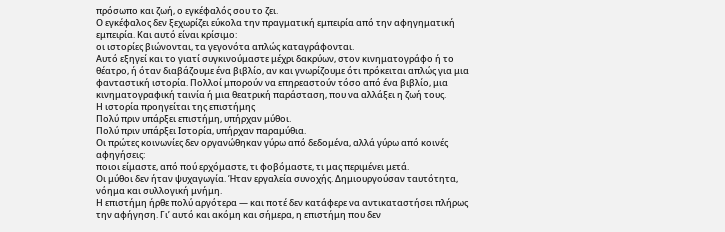πρόσωπο και ζωή, ο εγκέφαλός σου το ζει.
Ο εγκέφαλος δεν ξεχωρίζει εύκολα την πραγματική εμπειρία από την αφηγηματική εμπειρία. Και αυτό είναι κρίσιμο:
οι ιστορίες βιώνονται, τα γεγονότα απλώς καταγράφονται.
Αυτό εξηγεί και το γιατί συγκινούμαστε μέχρι δακρύων, στον κινηματογράφο ή το θέατρο, ή όταν διαβάζουμε ένα βιβλίο, αν και γνωρίζουμε ότι πρόκειται απλώς για μια φανταστική ιστορία. Πολλοί μπορούν να επηρεαστούν τόσο από ένα βιβλίο, μια κινηματογραφική ταινία ή μια θεατρική παράσταση, που να αλλάξει η ζωή τους.
Η ιστορία προηγείται της επιστήμης
Πολύ πριν υπάρξει επιστήμη, υπήρχαν μύθοι.
Πολύ πριν υπάρξει Ιστορία, υπήρχαν παραμύθια.
Οι πρώτες κοινωνίες δεν οργανώθηκαν γύρω από δεδομένα, αλλά γύρω από κοινές αφηγήσεις:
ποιοι είμαστε, από πού ερχόμαστε, τι φοβόμαστε, τι μας περιμένει μετά.
Οι μύθοι δεν ήταν ψυχαγωγία. Ήταν εργαλεία συνοχής. Δημιουργούσαν ταυτότητα, νόημα και συλλογική μνήμη.
Η επιστήμη ήρθε πολύ αργότερα — και ποτέ δεν κατάφερε να αντικαταστήσει πλήρως την αφήγηση. Γι’ αυτό και ακόμη και σήμερα, η επιστήμη που δεν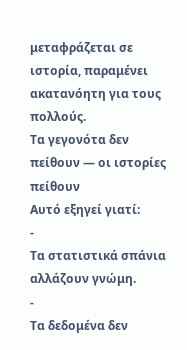μεταφράζεται σε ιστορία, παραμένει ακατανόητη για τους πολλούς.
Τα γεγονότα δεν πείθουν — οι ιστορίες πείθουν
Αυτό εξηγεί γιατί:
-
Τα στατιστικά σπάνια αλλάζουν γνώμη.
-
Τα δεδομένα δεν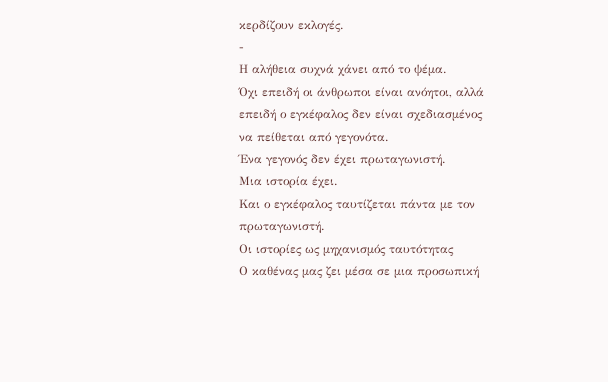κερδίζουν εκλογές.
-
Η αλήθεια συχνά χάνει από το ψέμα.
Όχι επειδή οι άνθρωποι είναι ανόητοι, αλλά επειδή ο εγκέφαλος δεν είναι σχεδιασμένος να πείθεται από γεγονότα.
Ένα γεγονός δεν έχει πρωταγωνιστή.
Μια ιστορία έχει.
Και ο εγκέφαλος ταυτίζεται πάντα με τον πρωταγωνιστή.
Οι ιστορίες ως μηχανισμός ταυτότητας
Ο καθένας μας ζει μέσα σε μια προσωπική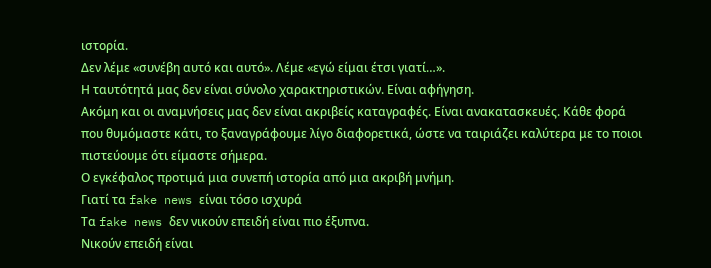ιστορία.
Δεν λέμε «συνέβη αυτό και αυτό». Λέμε «εγώ είμαι έτσι γιατί…».
Η ταυτότητά μας δεν είναι σύνολο χαρακτηριστικών. Είναι αφήγηση.
Ακόμη και οι αναμνήσεις μας δεν είναι ακριβείς καταγραφές. Είναι ανακατασκευές. Κάθε φορά που θυμόμαστε κάτι, το ξαναγράφουμε λίγο διαφορετικά, ώστε να ταιριάζει καλύτερα με το ποιοι πιστεύουμε ότι είμαστε σήμερα.
Ο εγκέφαλος προτιμά μια συνεπή ιστορία από μια ακριβή μνήμη.
Γιατί τα fake news είναι τόσο ισχυρά
Τα fake news δεν νικούν επειδή είναι πιο έξυπνα.
Νικούν επειδή είναι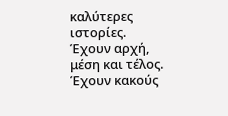καλύτερες ιστορίες.
Έχουν αρχή, μέση και τέλος.
Έχουν κακούς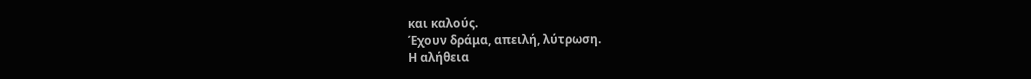και καλούς.
Έχουν δράμα, απειλή, λύτρωση.
Η αλήθεια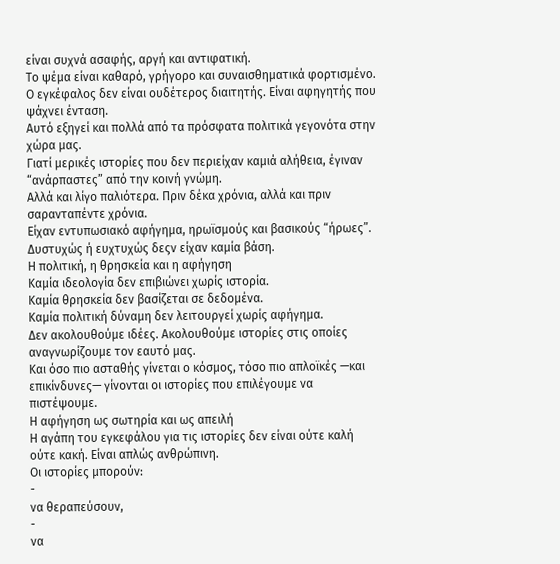είναι συχνά ασαφής, αργή και αντιφατική.
Το ψέμα είναι καθαρό, γρήγορο και συναισθηματικά φορτισμένο.
Ο εγκέφαλος δεν είναι ουδέτερος διαιτητής. Είναι αφηγητής που ψάχνει ένταση.
Αυτό εξηγεί και πολλά από τα πρόσφατα πολιτικά γεγονότα στην χώρα μας.
Γιατί μερικές ιστορίες που δεν περιείχαν καμιά αλήθεια, έγιναν “ανάρπαστες” από την κοινή γνώμη.
Αλλά και λίγο παλιότερα. Πριν δέκα χρόνια, αλλά και πριν σαρανταπέντε χρόνια.
Είχαν εντυπωσιακό αφήγημα, ηρωϊσμούς και βασικούς “ήρωες”. Δυστυχώς ή ευχτυχώς δεςν είχαν καμία βάση.
Η πολιτική, η θρησκεία και η αφήγηση
Καμία ιδεολογία δεν επιβιώνει χωρίς ιστορία.
Καμία θρησκεία δεν βασίζεται σε δεδομένα.
Καμία πολιτική δύναμη δεν λειτουργεί χωρίς αφήγημα.
Δεν ακολουθούμε ιδέες. Ακολουθούμε ιστορίες στις οποίες αναγνωρίζουμε τον εαυτό μας.
Και όσο πιο ασταθής γίνεται ο κόσμος, τόσο πιο απλοϊκές —και επικίνδυνες— γίνονται οι ιστορίες που επιλέγουμε να πιστέψουμε.
Η αφήγηση ως σωτηρία και ως απειλή
Η αγάπη του εγκεφάλου για τις ιστορίες δεν είναι ούτε καλή ούτε κακή. Είναι απλώς ανθρώπινη.
Οι ιστορίες μπορούν:
-
να θεραπεύσουν,
-
να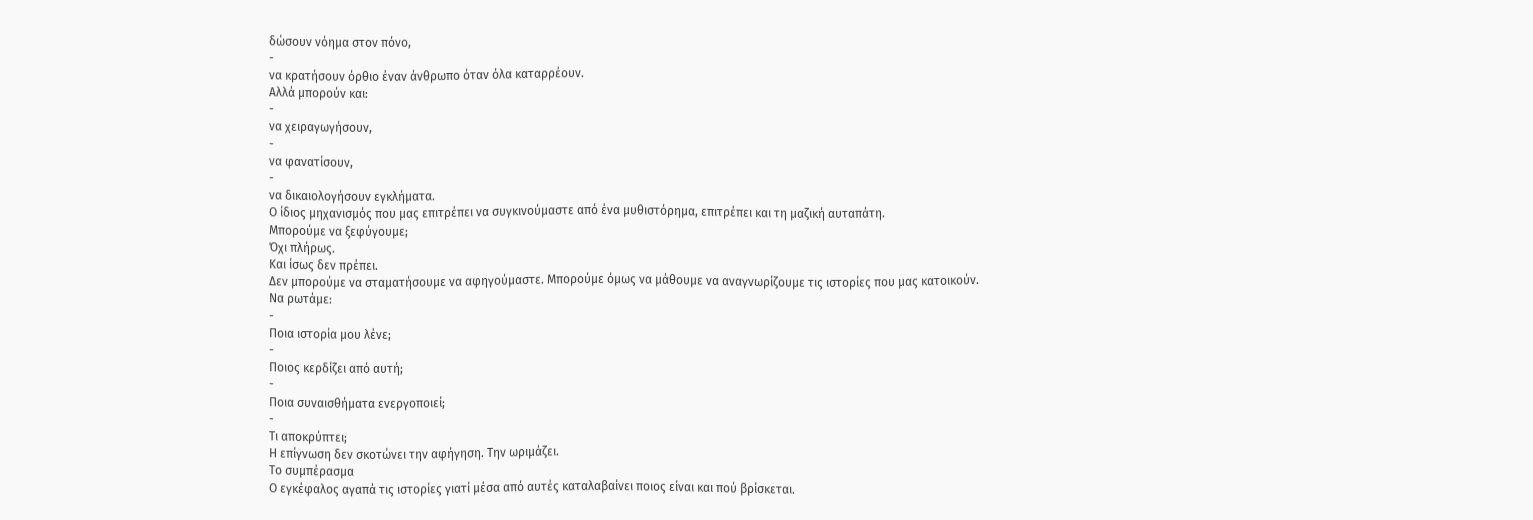δώσουν νόημα στον πόνο,
-
να κρατήσουν όρθιο έναν άνθρωπο όταν όλα καταρρέουν.
Αλλά μπορούν και:
-
να χειραγωγήσουν,
-
να φανατίσουν,
-
να δικαιολογήσουν εγκλήματα.
Ο ίδιος μηχανισμός που μας επιτρέπει να συγκινούμαστε από ένα μυθιστόρημα, επιτρέπει και τη μαζική αυταπάτη.
Μπορούμε να ξεφύγουμε;
Όχι πλήρως.
Και ίσως δεν πρέπει.
Δεν μπορούμε να σταματήσουμε να αφηγούμαστε. Μπορούμε όμως να μάθουμε να αναγνωρίζουμε τις ιστορίες που μας κατοικούν.
Να ρωτάμε:
-
Ποια ιστορία μου λένε;
-
Ποιος κερδίζει από αυτή;
-
Ποια συναισθήματα ενεργοποιεί;
-
Τι αποκρύπτει;
Η επίγνωση δεν σκοτώνει την αφήγηση. Την ωριμάζει.
Το συμπέρασμα
Ο εγκέφαλος αγαπά τις ιστορίες γιατί μέσα από αυτές καταλαβαίνει ποιος είναι και πού βρίσκεται.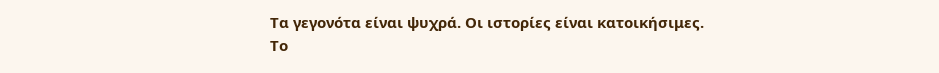Τα γεγονότα είναι ψυχρά. Οι ιστορίες είναι κατοικήσιμες.
Το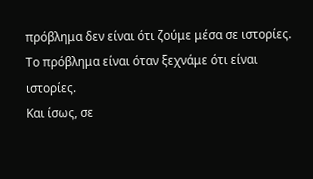πρόβλημα δεν είναι ότι ζούμε μέσα σε ιστορίες.
Το πρόβλημα είναι όταν ξεχνάμε ότι είναι ιστορίες.
Και ίσως, σε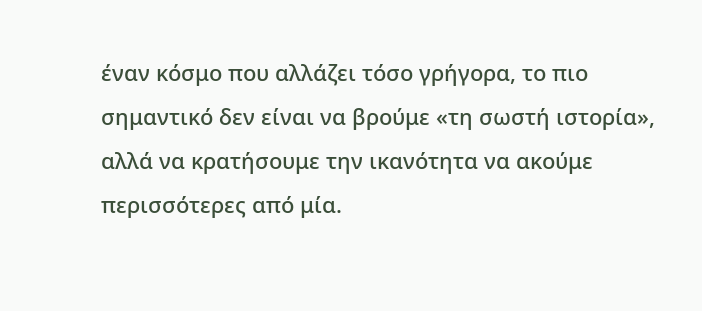έναν κόσμο που αλλάζει τόσο γρήγορα, το πιο σημαντικό δεν είναι να βρούμε «τη σωστή ιστορία», αλλά να κρατήσουμε την ικανότητα να ακούμε περισσότερες από μία.